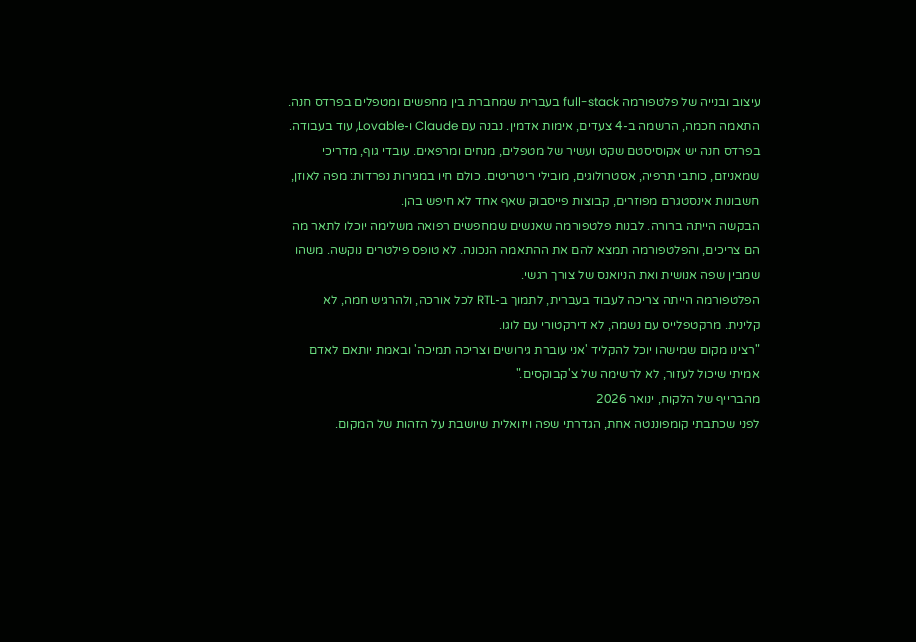עיצוב ובנייה של פלטפורמה full-stack בעברית שמחברת בין מחפשים ומטפלים בפרדס חנה. התאמה חכמה, הרשמה ב-4 צעדים, אימות אדמין. נבנה עם Claude ו-Lovable, עוד בעבודה.
בפרדס חנה יש אקוסיסטם שקט ועשיר של מטפלים, מנחים ומרפאים. עובדי גוף, מדריכי שמאניזם, כותבי תרפיה, אסטרולוגים, מובילי ריטריטים. כולם חיו במגירות נפרדות: מפה לאוזן, חשבונות אינסטגרם מפוזרים, קבוצות פייסבוק שאף אחד לא חיפש בהן.
הבקשה הייתה ברורה. לבנות פלטפורמה שאנשים שמחפשים רפואה משלימה יוכלו לתאר מה הם צריכים, והפלטפורמה תמצא להם את ההתאמה הנכונה. לא טופס פילטרים נוקשה. משהו שמבין שפה אנושית ואת הניואנס של צורך רגשי.
הפלטפורמה הייתה צריכה לעבוד בעברית, לתמוך ב-RTL לכל אורכה, ולהרגיש חמה, לא קלינית. מרקטפלייס עם נשמה, לא דירקטורי עם לוגו.
"רצינו מקום שמישהו יוכל להקליד 'אני עוברת גירושים וצריכה תמיכה' ובאמת יותאם לאדם אמיתי שיכול לעזור, לא לרשימה של צ'קבוקסים."
מהברייף של הלקוח, ינואר 2026
לפני שכתבתי קומפוננטה אחת, הגדרתי שפה ויזואלית שיושבת על הזהות של המקום.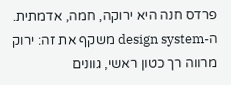פרדס חנה היא ירוקה, חמה, אדמתית. ה-design system משקף את זה: ירוק מרווה רך כטון ראשי, גוונים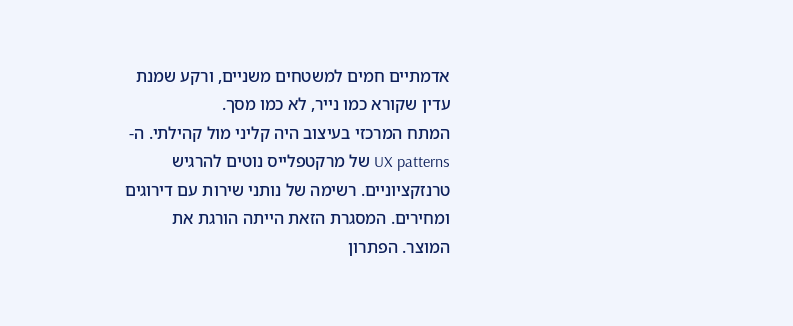אדמתיים חמים למשטחים משניים, ורקע שמנת עדין שקורא כמו נייר, לא כמו מסך.
המתח המרכזי בעיצוב היה קליני מול קהילתי. ה-UX patterns של מרקטפלייס נוטים להרגיש טרנזקציוניים. רשימה של נותני שירות עם דירוגים ומחירים. המסגרת הזאת הייתה הורגת את המוצר. הפתרון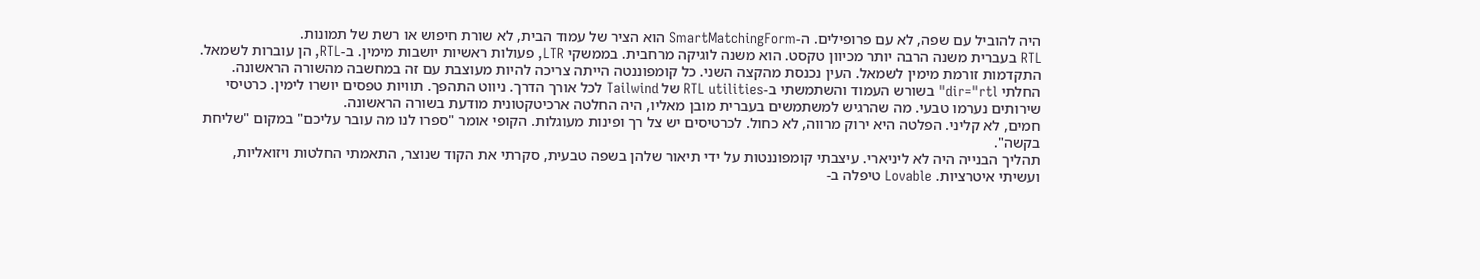היה להוביל עם שפה, לא עם פרופילים. ה-SmartMatchingForm הוא הציר של עמוד הבית, לא שורת חיפוש או רשת של תמונות.
RTL בעברית משנה הרבה יותר מכיוון טקסט. הוא משנה לוגיקה מרחבית. בממשקי LTR, פעולות ראשיות יושבות מימין. ב-RTL, הן עוברות לשמאל. התקדמות זורמת מימין לשמאל. העין נכנסת מהקצה השני. כל קומפוננטה הייתה צריכה להיות מעוצבת עם זה במחשבה מהשורה הראשונה.
החלתי dir="rtl" בשורש העמוד והשתמשתי ב-RTL utilities של Tailwind לכל אורך הדרך. ניווט התהפך. תוויות טפסים יושרו לימין. כרטיסי שירותים נערמו טבעי. מה שהרגיש למשתמשים בעברית מובן מאליו, היה החלטה ארכיטקטונית מודעת בשורה הראשונה.
חמים, לא קליני. הפלטה היא ירוק מרווה, לא כחול. לכרטיסים יש צל רך ופינות מעוגלות. הקופי אומר "ספרו לנו מה עובר עליכם" במקום "שליחת בקשה".
תהליך הבנייה היה לא ליניארי. עיצבתי קומפוננטות על ידי תיאור שלהן בשפה טבעית, סקרתי את הקוד שנוצר, התאמתי החלטות ויזואליות, ועשיתי איטרציות. Lovable טיפלה ב-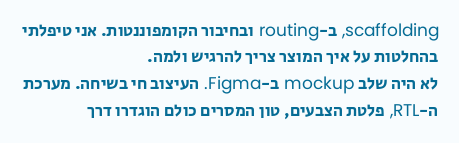scaffolding, ב-routing ובחיבור הקומפוננטות. אני טיפלתי בהחלטות על איך המוצר צריך להרגיש ולמה.
לא היה שלב mockup ב-Figma. העיצוב חי בשיחה. מערכת ה-RTL, פלטת הצבעים, טון המסרים כולם הוגדרו דרך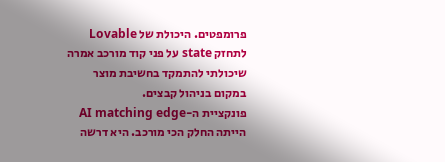פרומפטים. היכולת של Lovable לתחזק state על פני קוד מורכב אמרה שיכולתי להתמקד בחשיבת מוצר במקום בניהול קבצים.
פונקציית ה-AI matching edge הייתה החלק הכי מורכב. היא דרשה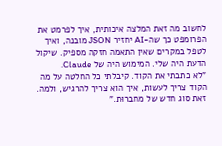לחשוב מה זאת המלצה איכותית, איך לפרמט את הפרומפט כך שה-AI יחזיר JSON מובנה, ואיך לטפל במקרים שאין התאמה חזקה מספיק. שיקול הדעת היה שלי. המימוש היה של Claude.
"לא כתבתי את הקוד. קיבלתי כל החלטה על מה הקוד צריך לעשות, איך הוא צריך להרגיש, ולמה. זאת סוג חדש של מחברוּת."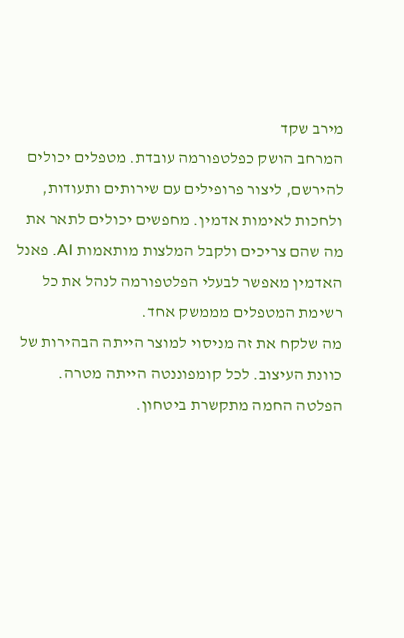מירב שקד
המרחב הושק כפלטפורמה עובדת. מטפלים יכולים להירשם, ליצור פרופילים עם שירותים ותעודות, ולחכות לאימות אדמין. מחפשים יכולים לתאר את מה שהם צריכים ולקבל המלצות מותאמות AI. פאנל האדמין מאפשר לבעלי הפלטפורמה לנהל את כל רשימת המטפלים מממשק אחד.
מה שלקח את זה מניסוי למוצר הייתה הבהירות של כוונת העיצוב. לכל קומפוננטה הייתה מטרה. הפלטה החמה מתקשרת ביטחון.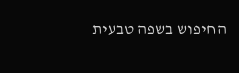החיפוש בשפה טבעית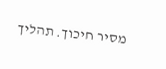מסיר חיכוך. תהליך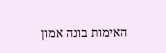האימות בונה אמון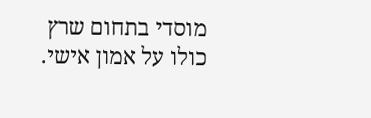מוסדי בתחום שרץ כולו על אמון אישי.